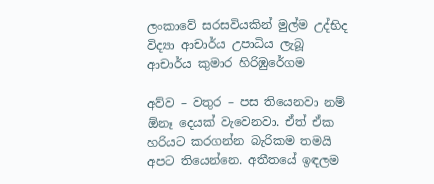ලංකාවේ සරසවියකින් මුල්ම උද්භිද විද්‍යා ආචාර්ය උපාධිය ලැබූ
ආචාර්ය කුමාර හිරිඹුරේගම

අව්ව – වතුර – පස තියෙනවා නම් ඕනෑ දෙයක් වැවෙනවා. ඒත් ඒක හරියට කරගන්න බැරිකම තමයි අපට තියෙන්නෙ. අතීතයේ ඉඳලම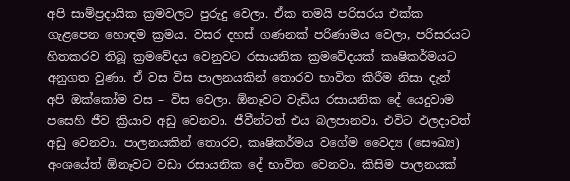අපි සාම්ප්‍රදායික ක්‍රමවලට පුරුදු වෙලා. ඒක තමයි පරිසරය එක්ක ගැළපෙන හොඳම ක්‍රමය. වසර දහස් ගණනක් පරිණාමය වෙලා, පරිසරයට හිතකරව තිබූ ක්‍රමවේදය වෙනුවට රසායනික ක්‍රමවේදයක් කෘෂිකර්මයට අනුගත වුණා. ඒ වස විස පාලනයකින් තොරව භාවිත කිරීම නිසා දැන් අපි ඔක්කෝම වස – විස වෙලා. ඕනෑවට වැඩිය රසායනික දේ යෙදුවාම පසෙහි ජීව ක්‍රියාව අඩු වෙනවා. ජීවීන්ටත් එය බලපානවා. එවිට ඵලදාවත් අඩු වෙනවා. පාලනයකින් තොරව, කෘෂිකර්මය වගේම වෛද්‍ය (සෞඛ්‍ය) අංශයේත් ඕනෑවට වඩා රසායනික දේ භාවිත වෙනවා. කිසිම පාලනයක්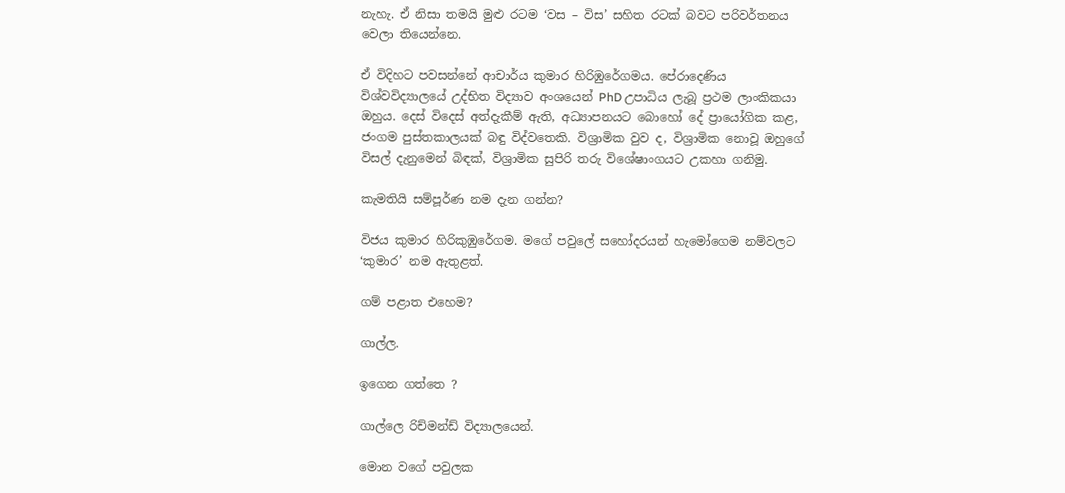නැහැ. ඒ නිසා තමයි මුළු රටම ‘වස – විස’ සහිත රටක් බවට පරිවර්තනය වෙලා තියෙන්නෙ.

ඒ විදිහට පවසන්නේ ආචාර්ය කුමාර හිරිඹුරේගමය. පේරාදෙණිය විශ්වවිද්‍යාලයේ උද්භිත විද්‍යාව අංශයෙන් PhD උපාධිය ලැබූ ප්‍රථම ලාංකිකයා ඔහුය. දෙස් විදෙස් අත්දැකීම් ඇති, අධ්‍යාපනයට බොහෝ දේ ප්‍රායෝගික කළ, ජංගම පුස්තකාලයක් බඳු විද්වතෙකි. විශ්‍රාමික වුව ද, විශ්‍රාමික නොවූ ඔහුගේ විසල් දැනුමෙන් බිඳක්, විශ්‍රාමික සුපිරි තරු විශේෂාංගයට උකහා ගනිමු.

කැමතියි සම්පූර්ණ නම දැන ගන්න?

විජය කුමාර හිරිකුඹුරේගම. මගේ පවුලේ සහෝදරයන් හැමෝගෙම නම්වලට ‘කුමාර’ නම ඇතුළත්.

ගම් පළාත එහෙම?

ගාල්ල.

ඉගෙන ගත්තෙ ?

ගාල්ලෙ රිච්මන්ඩ් විද්‍යාලයෙන්.

මොන වගේ පවුලක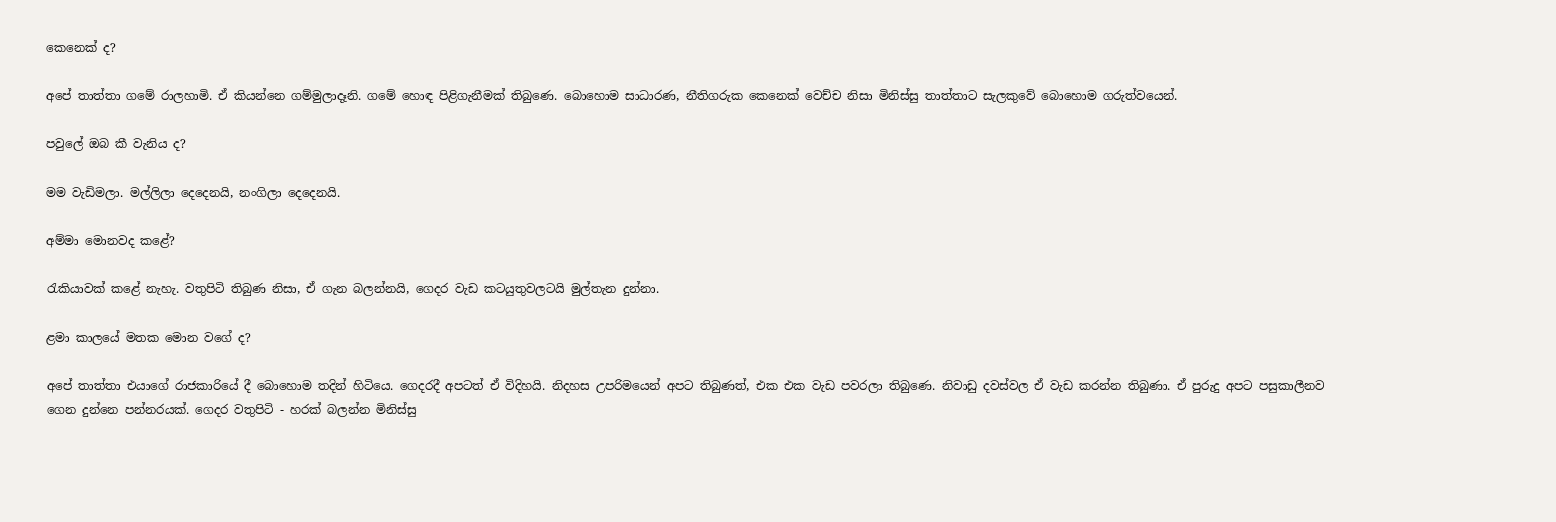කෙනෙක් ද?

අපේ තාත්තා ගමේ රාලහාමි. ඒ කියන්නෙ ගම්මුලාදෑනි. ගමේ හොඳ පිළිගැනීමක් තිබුණෙ. බොහොම සාධාරණ, නීතිගරුක කෙනෙක් වෙච්ච නිසා මිනිස්සු තාත්තාට සැලකුවේ බොහොම ගරුත්වයෙන්.

පවුලේ ඔබ කී වැනිය ද?

මම වැඩිමලා. මල්ලිලා දෙදෙනයි, නංගිලා දෙදෙනයි.

අම්මා මොනවද කළේ?

රැකියාවක් කළේ නැහැ. වතුපිටි තිබුණ නිසා, ඒ ගැන බලන්නයි, ගෙදර වැඩ කටයුතුවලටයි මුල්තැන දුන්නා.

ළමා කාලයේ මතක මොන වගේ ද?

අපේ තාත්තා එයාගේ රාජකාරියේ දී බොහොම තදින් හිටියෙ. ගෙදරදී අපටත් ඒ විදිහයි. නිදහස උපරිමයෙන් අපට තිබුණත්, එක එක වැඩ පවරලා තිබුණෙ. නිවාඩු දවස්වල ඒ වැඩ කරන්න තිබුණා. ඒ පුරුදු අපට පසුකාලීනව ගෙන දුන්නෙ පන්නරයක්. ගෙදර වතුපිටි - හරක් බලන්න මිනිස්සු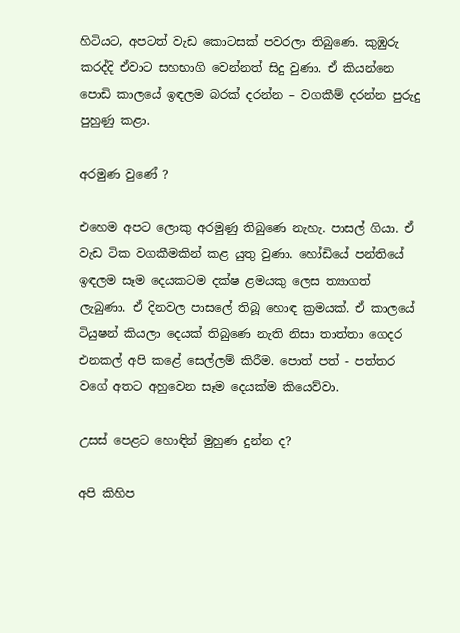හිටියට, අපටත් වැඩ කොටසක් පවරලා තිබුණෙ. කුඹුරු කරද්දි ඒවාට සහභාගි වෙන්නත් සිදු වුණා. ඒ කියන්නෙ පොඩි කාලයේ ඉඳලම බරක් දරන්න – වගකීම් දරන්න පුරුදු පුහුණු කළා.

අරමුණ වුණේ ?

එහෙම අපට ලොකු අරමුණු තිබුණෙ නැහැ. පාසල් ගියා. ඒ වැඩ ටික වගකීමකින් කළ යුතු වුණා. හෝඩියේ පන්තියේ ඉඳලම සෑම දෙයකටම දක්ෂ ළමයකු ලෙස ත්‍යාගත් ලැබුණා. ඒ දිනවල පාසලේ තිබූ හොඳ ක්‍රමයක්. ඒ කාලයේ ටියුෂන් කියලා දෙයක් තිබුණෙ නැති නිසා තාත්තා ගෙදර එනකල් අපි කළේ සෙල්ලම් කිරීම. පොත් පත් - පත්තර වගේ අතට අහුවෙන සෑම දෙයක්ම කියෙව්වා.

උසස් පෙළට හොඳින් මුහුණ දුන්න ද?

අපි කිහිප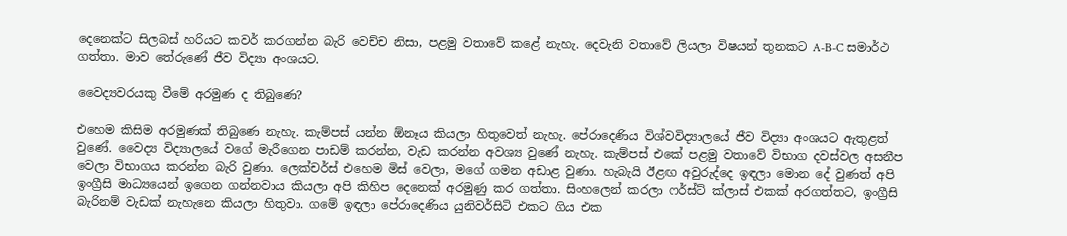දෙනෙක්ට සිලබස් හරියට කවර් කරගන්න බැරි වෙච්ච නිසා, පළමු වතාවේ කළේ නැහැ. දෙවැනි වතාවේ ලියලා විෂයන් තුනකට A-B-C සමාර්ථ ගත්තා. මාව තේරුණේ ජීව විද්‍යා අංශයට.

වෛද්‍යවරයකු වීමේ අරමුණ ද තිබුණෙ?

එහෙම කිසිම අරමුණක් තිබුණෙ නැහැ. කැම්පස් යන්න ඕනෑය කියලා හිතුවෙත් නැහැ. පේරාදෙණිය විශ්වවිද්‍යාලයේ ජීව විද්‍යා අංශයට ඇතුළත් වුණේ. වෛද්‍ය විද්‍යාලයේ වගේ මැරීගෙන පාඩම් කරන්න, වැඩ කරන්න අවශ්‍ය වුණේ නැහැ. කැම්පස් එකේ පළමු වතාවේ විභාග දවස්වල අසනීප වෙලා විභාගය කරන්න බැරි වුණා. ලෙක්චර්ස් එහෙම මිස් වෙලා, මගේ ගමන අඩාළ වුණා. හැබැයි ඊළඟ අවුරුද්දෙ ඉඳලා මොන දේ වුණත් අපි ඉංග්‍රීසි මාධ්‍යයෙන් ඉගෙන ගන්නවාය කියලා අපි කිහිප දෙනෙක් අරමුණු කර ගත්තා. සිංහලෙන් කරලා ෆර්ස්ට් ක්ලාස් එකක් අරගත්තට, ඉංග්‍රීසි බැරිනම් වැඩක් නැහැනෙ කියලා හිතුවා. ගමේ ඉඳලා පේරාදෙණිය යුනිවර්සිටි එකට ගිය එක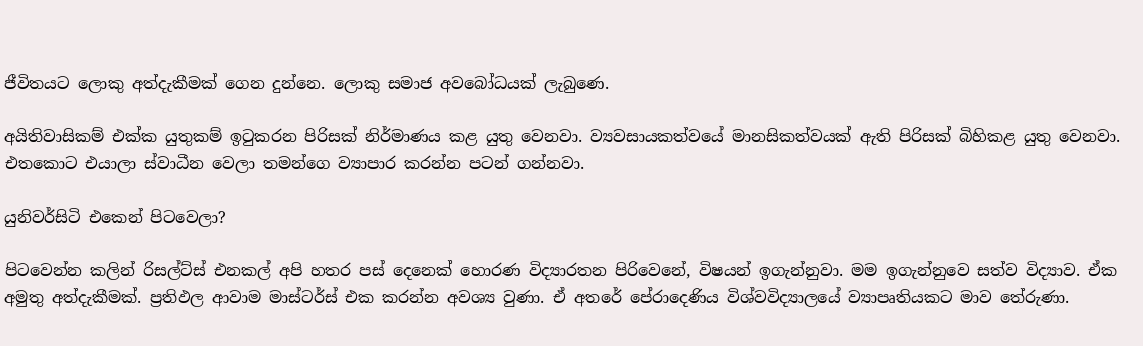ජීවිතයට ලොකු අත්දැකීමක් ගෙන දුන්නෙ. ලොකු සමාජ අවබෝධයක් ලැබුණෙ.

අයිතිවාසිකම් එක්ක යුතුකම් ඉටුකරන පිරිසක් නිර්මාණය කළ යුතු වෙනවා. ව්‍යවසායකත්වයේ මානසිකත්වයක් ඇති පිරිසක් බිහිකළ යුතු වෙනවා. එතකොට එයාලා ස්වාධීන වෙලා තමන්ගෙ ව්‍යාපාර කරන්න පටන් ගන්නවා.

යුනිවර්සිටි එකෙන් පිටවෙලා?

පිටවෙන්න කලින් රිසල්ට්ස් එනකල් අපි හතර පස් දෙනෙක් හොරණ විද්‍යාරතන පිරිවෙනේ, විෂයන් ඉගැන්නුවා. මම ඉගැන්නුවෙ සත්ව විද්‍යාව. ඒක අමුතු අත්දැකීමක්. ප්‍රතිඵල ආවාම මාස්ටර්ස් එක කරන්න අවශ්‍ය වුණා. ඒ අතරේ පේරාදෙණිය විශ්වවිද්‍යාලයේ ව්‍යාපෘතියකට මාව තේරුණා.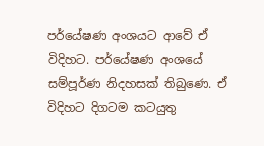පර්‌යේෂණ අංශයට ආවේ ඒ විදිහට. පර්‌යේෂණ අංශයේ සම්පූර්ණ නිදහසක් තිබුණෙ. ඒ විදිහට දිගටම කටයුතු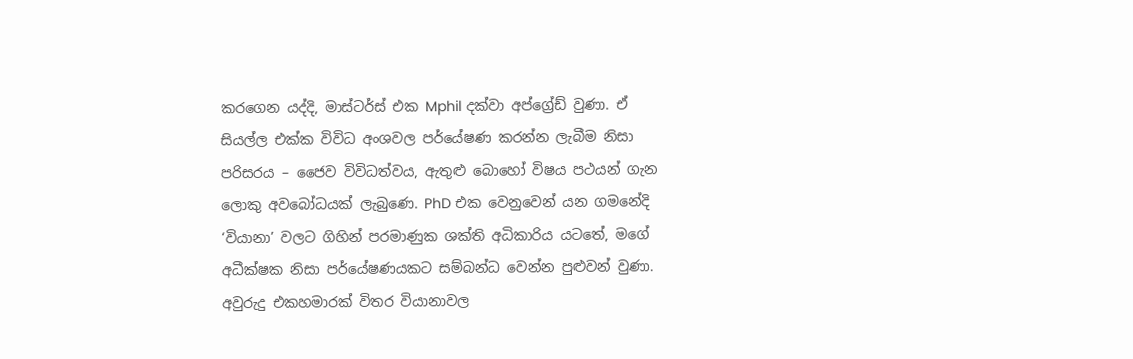කරගෙන යද්දි, මාස්ටර්ස් එක Mphil දක්වා අප්ග්‍රේඩ් වුණා. ඒ සියල්ල එක්ක විවිධ අංශවල පර්‌යේෂණ කරන්න ලැබීම නිසා පරිසරය – ජෛව විවිධත්වය, ඇතුළු බොහෝ විෂය පථයන් ගැන ලොකු අවබෝධයක් ලැබුණෙ. PhD එක වෙනුවෙන් යන ගමනේදි ‘වියානා’ වලට ගිහින් පරමාණුක ශක්ති අධිකාරිය යටතේ, මගේ අධීක්ෂක නිසා පර්‌යේෂණයකට සම්බන්ධ වෙන්න පුළුවන් වුණා. අවුරුදු එකහමාරක් විතර වියානාවල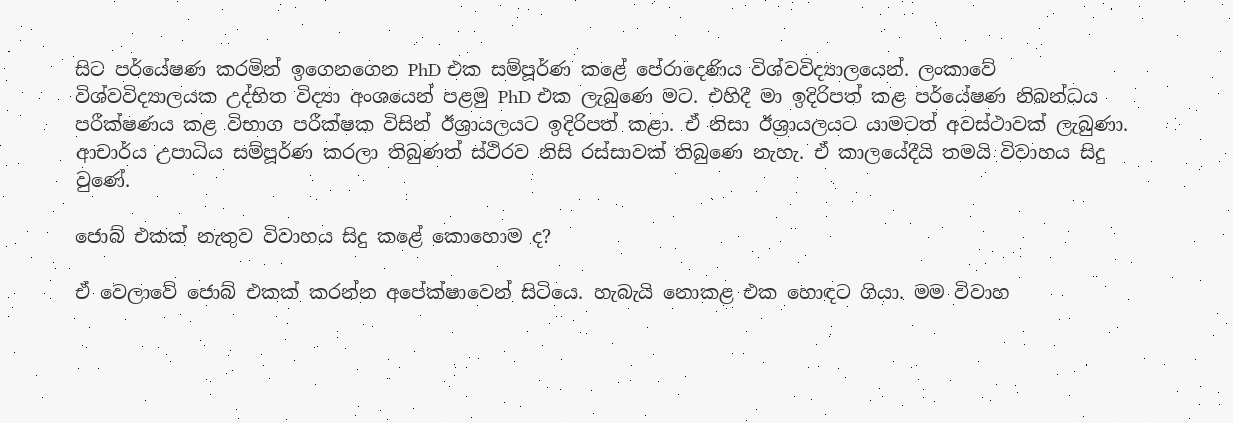සිට පර්‌යේෂණ කරමින් ඉගෙනගෙන PhD එක සම්පූර්ණ කළේ පේරාදෙණිය විශ්වවිද්‍යාලයෙන්. ලංකාවේ විශ්වවිද්‍යාලයක උද්භිත විද්‍යා අංශයෙන් පළමු PhD එක ලැබුණෙ මට. එහිදී මා ඉදිරිපත් කළ පර්‌යේෂණ නිබන්ධය පරීක්ෂණය කළ විභාග පරීක්ෂක විසින් ඊශ්‍රායලයට ඉදිරිපත් කළා. ඒ නිසා ඊශ්‍රායලයට යාමටත් අවස්ථාවක් ලැබුණා. ආචාර්ය උපාධිය සම්පූර්ණ කරලා තිබුණත් ස්ථිරව නිසි රස්සාවක් තිබුණෙ නැහැ. ඒ කාලයේදීයි තමයි විවාහය සිදු වුණේ.

ජොබ් එකක් නැතුව විවාහය සිදු කළේ කොහොම ද?

ඒ වෙලාවේ ජොබ් එකක් කරන්න අපේක්ෂාවෙන් සිටියෙ. හැබැයි නොකළ එක හොඳට ගියා. මම විවාහ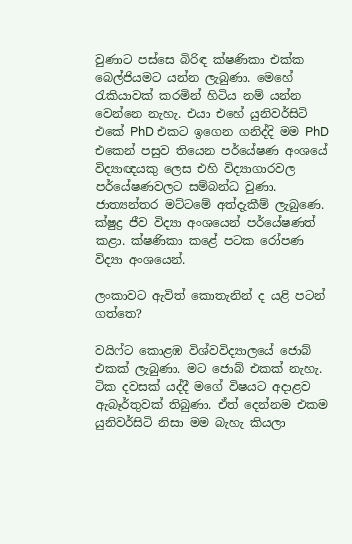වුණාට පස්සෙ බිරිඳ ක්ෂණිකා එක්ක බෙල්ජියමට යන්න ලැබුණා. මෙහේ රැකියාවක් කරමින් හිටිය නම් යන්න වෙන්නෙ නැහැ. එයා එහේ යුනිවර්සිටි එකේ PhD එකට ඉගෙන ගනිද්දි මම PhD එකෙන් පසුව තියෙන පර්‌යේෂණ අංශයේ විද්‍යාඥයකු ලෙස එහි විද්‍යාගාරවල පර්යේෂණවලට සම්බන්ධ වුණා. ජාත්‍යන්තර මට්ටමේ අත්දැකීම් ලැබුණෙ. ක්ෂුද්‍ර ජීව විද්‍යා අංශයෙන් පර්‌යේෂණත් කළා. ක්ෂණිකා කළේ පටක රෝපණ විද්‍යා අංශයෙන්.

ලංකාවට ඇවිත් කොතැනින් ද යළි පටන් ගත්තෙ?

වයිෆ්ට කොළඹ විශ්වවිද්‍යාලයේ ජොබ් එකක් ලැබුණා. මට ජොබ් එකක් නැහැ. ටික දවසක් යද්දී මගේ විෂයට අදාළව ඇබෑර්තුවක් තිබුණා. ඒත් දෙන්නම එකම යුනිවර්සිටි නිසා මම බැහැ කියලා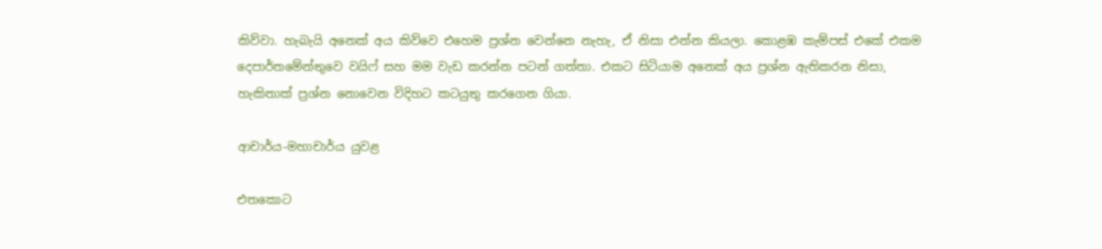කිව්වා. හැබැයි අනෙක් අය කිව්වෙ එහෙම ප්‍රශ්න වෙන්නෙ නැහැ, ඒ නිසා එන්න කියලා. කොළඹ කැම්පස් එකේ එකම දෙපාර්තමේන්තුවෙ වයිෆ් සහ මම වැඩ කරන්න පටන් ගත්තා. එකට සිටියාම අනෙක් අය ප්‍රශ්න ඇතිකරන නිසා, හැකිතාක් ප්‍රශ්න නොවෙන විදිහට කටයුතු කරගෙන ගියා.

ආචාර්ය-මහාචාර්ය යුවළ

එතකොට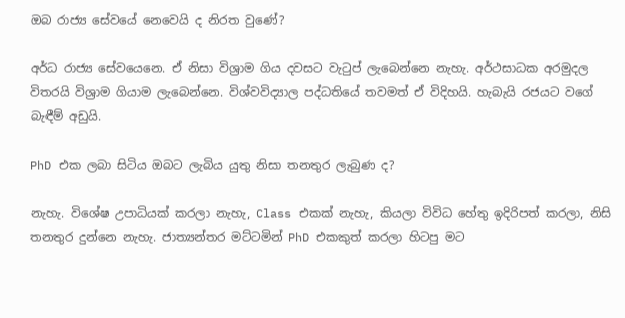ඔබ රාජ්‍ය සේවයේ නෙවෙයි ද නිරත වුණේ?

අර්ධ රාජ්‍ය සේවයෙනෙ. ඒ නිසා විශ්‍රාම ගිය දවසට වැටුප් ලැබෙන්නෙ නැහැ. අර්ථසාධක අරමුදල විතරයි විශ්‍රාම ගියාම ලැබෙන්නෙ. විශ්වවිද්‍යාල පද්ධතියේ තවමත් ඒ විදිහයි. හැබැයි රජයට වගේ බැඳීම් අඩුයි.

PhD එක ලබා සිටිය ඔබට ලැබිය යුතු නිසා තනතුර ලැබුණ ද?

නැහැ. විශේෂ උපාධියක් කරලා නැහැ, Class එකක් නැහැ, කියලා විවිධ හේතු ඉදිරිපත් කරලා, නිසි තනතුර දුන්නෙ නැහැ. ජාත්‍යන්තර මට්ටමින් PhD එකකුත් කරලා හිටපු මට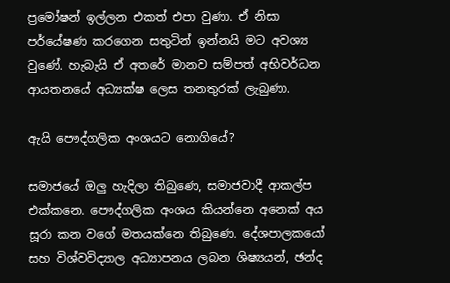ප්‍රමෝෂන් ඉල්ලන එකත් එපා වුණා. ඒ නිසා පර්‌යේෂණ කරගෙන සතුටින් ඉන්නයි මට අවශ්‍ය වුණේ. හැබැයි ඒ අතරේ මානව සම්පත් අභිවර්ධන ආයතනයේ අධ්‍යක්ෂ ලෙස තනතුරක් ලැබුණා.

ඇයි පෞද්ගලික අංශයට නොගියේ?

සමාජයේ ඔලු හැදිලා තිබුණෙ, සමාජවාදී ආකල්ප එක්කනෙ. පෞද්ගලික අංශය කියන්නෙ අනෙක් අය සූරා කන වගේ මතයක්නෙ තිබුණෙ. දේශපාලකයෝ සහ විශ්වවිද්‍යාල අධ්‍යාපනය ලබන ශිෂ්‍යයන්, ඡන්ද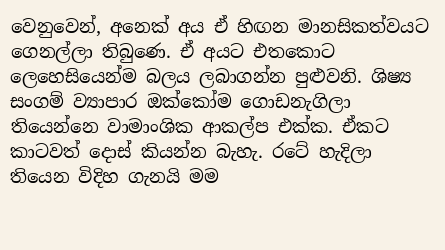වෙනුවෙන්, අනෙක් අය ඒ හිඟන මානසිකත්වයට ගෙනල්ලා තිබුණෙ. ඒ අයට එතකොට ලෙහෙසියෙන්ම බලය ලබාගන්න පුළුවනි. ශිෂ්‍ය සංගම් ව්‍යාපාර ඔක්කෝම ගොඩනැගිලා තියෙන්නෙ වාමාංශික ආකල්ප එක්ක. ඒකට කාටවත් දොස් කියන්න බැහැ. රටේ හැදිලා තියෙන විදිහ ගැනයි මම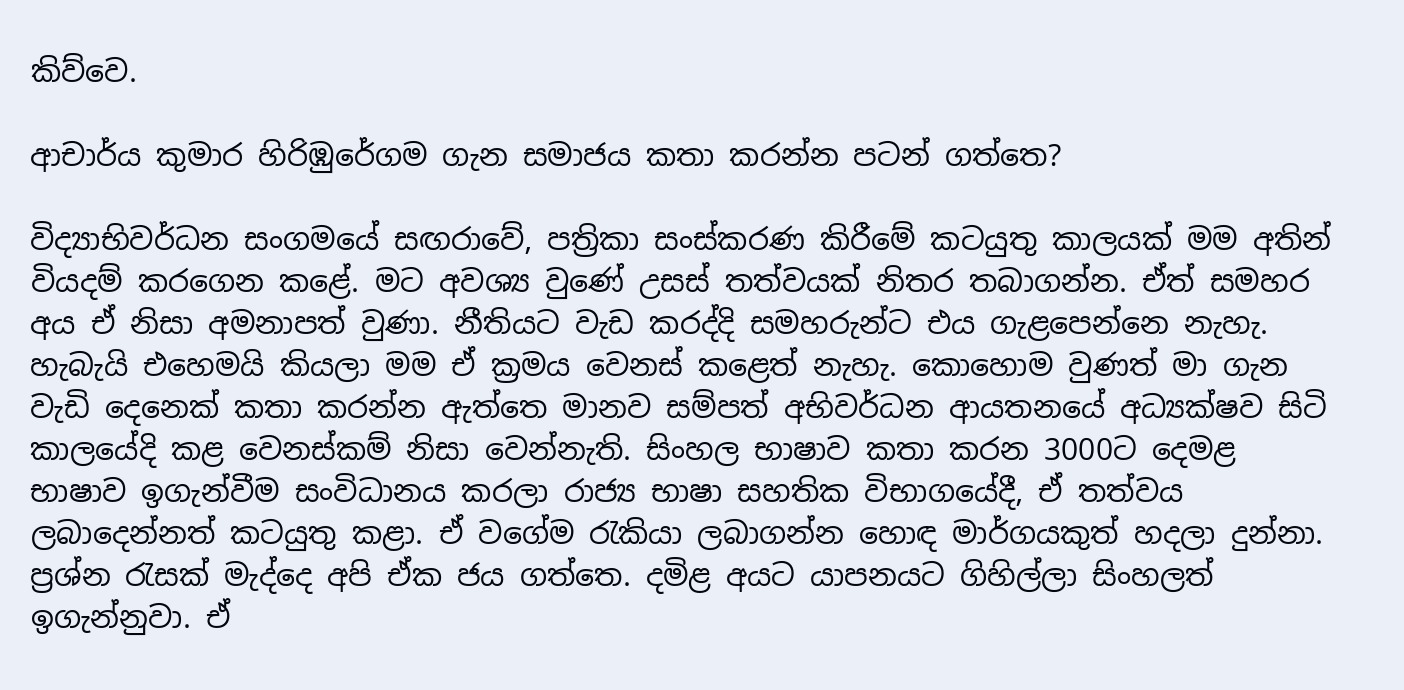කිව්වෙ.

ආචාර්ය කුමාර හිරිඹුරේගම ගැන සමාජය කතා කරන්න පටන් ගත්තෙ?

විද්‍යාභිවර්ධන සංගමයේ සඟරාවේ, පත්‍රිකා සංස්කරණ කිරීමේ කටයුතු කාලයක් මම අතින් වියදම් කරගෙන කළේ. මට අවශ්‍ය වුණේ උසස් තත්වයක් නිතර තබාගන්න. ඒත් සමහර අය ඒ නිසා අමනාපත් වුණා. නීතියට වැඩ කරද්දි සමහරුන්ට එය ගැළපෙන්නෙ නැහැ. හැබැයි එහෙමයි කියලා මම ඒ ක්‍රමය වෙනස් කළෙත් නැහැ. කොහොම වුණත් මා ගැන වැඩි දෙනෙක් කතා කරන්න ඇත්තෙ මානව සම්පත් අභිවර්ධන ආයතනයේ අධ්‍යක්ෂව සිටි කාලයේදි කළ වෙනස්කම් නිසා වෙන්නැති. සිංහල භාෂාව කතා කරන 3000ට දෙමළ භාෂාව ඉගැන්වීම සංවිධානය කරලා රාජ්‍ය භාෂා සහතික විභාගයේදී, ඒ තත්වය ලබාදෙන්නත් කටයුතු කළා. ඒ වගේම රැකියා ලබාගන්න හොඳ මාර්ගයකුත් හදලා දුන්නා. ප්‍රශ්න රැසක් මැද්දෙ අපි ඒක ජය ගත්තෙ. දමිළ අයට යාපනයට ගිහිල්ලා සිංහලත් ඉගැන්නුවා. ඒ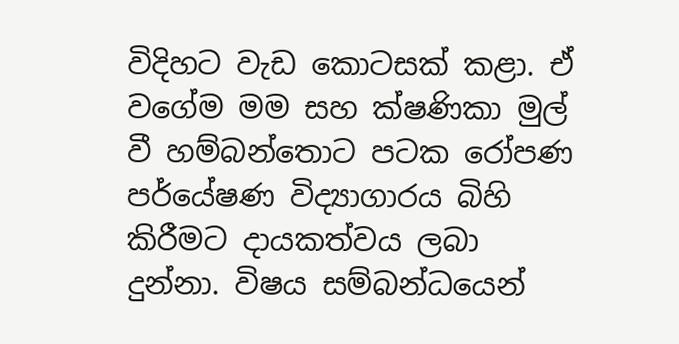විදිහට වැඩ කොටසක් කළා. ඒ වගේම මම සහ ක්ෂණිකා මුල් වී හම්බන්තොට පටක රෝපණ පර්‌යේෂණ විද්‍යාගාරය බිහි කිරීමට දායකත්වය ලබා දුන්නා. විෂය සම්බන්ධයෙන්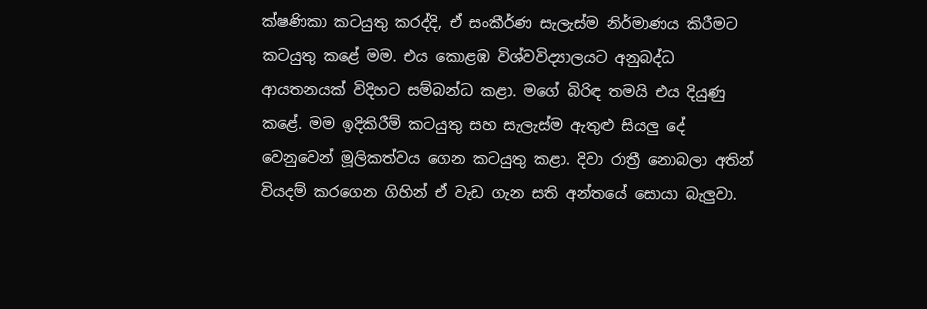ක්ෂණිකා කටයුතු කරද්දි, ඒ සංකීර්ණ සැලැස්ම නිර්මාණය කිරීමට කටයුතු කළේ මම. එය කොළඹ විශ්වවිද්‍යාලයට අනුබද්ධ ආයතනයක් විදිහට සම්බන්ධ කළා. මගේ බිරිඳ තමයි එය දියුණු කළේ. මම ඉදිකිරීම් කටයුතු සහ සැලැස්ම ඇතුළු සියලු දේ වෙනුවෙන් මූලිකත්වය ගෙන කටයුතු කළා. දිවා රාත්‍රී නොබලා අතින් වියදම් කරගෙන ගිහින් ඒ වැඩ ගැන සති අන්තයේ සොයා බැලුවා.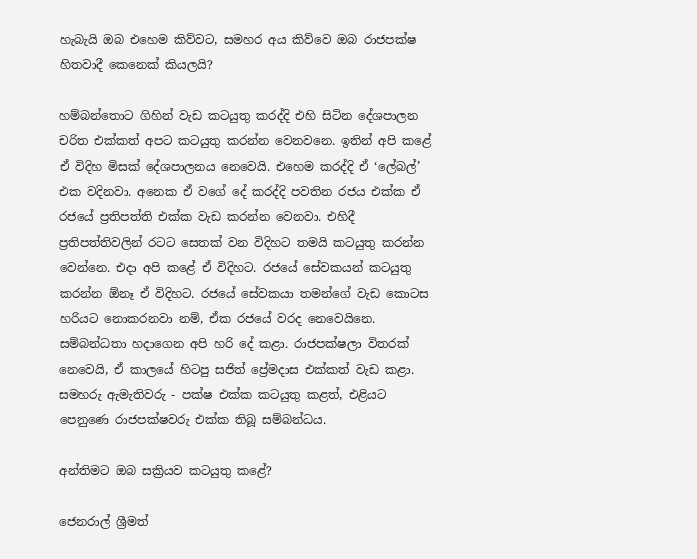හැබැයි ඔබ එහෙම කිව්වට, සමහර අය කිව්වෙ ඔබ රාජපක්ෂ හිතවාදී කෙනෙක් කියලයි?

හම්බන්තොට ගිහින් වැඩ කටයුතු කරද්දි එහි සිටින දේශපාලන චරිත එක්කත් අපට කටයුතු කරන්න වෙනවනෙ. ඉතින් අපි කළේ ඒ විදිහ මිසක් දේශපාලනය නෙවෙයි. එහෙම කරද්දි ඒ ‘ලේබල්’ එක වදිනවා. අනෙක ඒ වගේ දේ කරද්දි පවතින රජය එක්ක ඒ රජයේ ප්‍රතිපත්ති එක්ක වැඩ කරන්න වෙනවා. එහිදී ප්‍රතිපත්තිවලින් රටට සෙතක් වන විදිහට තමයි කටයුතු කරන්න වෙන්නෙ. එදා අපි කළේ ඒ විදිහට. රජයේ සේවකයන් කටයුතු කරන්න ඕනෑ ඒ විදිහට. රජයේ සේවකයා තමන්ගේ වැඩ කොටස හරියට නොකරනවා නම්, ඒක රජයේ වරද නෙවෙයිනෙ. සම්බන්ධතා හදාගෙන අපි හරි දේ කළා. රාජපක්ෂලා විතරක් නෙවෙයි, ඒ කාලයේ හිටපු සජිත් ප්‍රේමදාස එක්කත් වැඩ කළා. සමහරු ඇමැතිවරු - පක්ෂ එක්ක කටයුතු කළත්, එළියට පෙනුණෙ රාජපක්ෂවරු එක්ක තිබූ සම්බන්ධය.

අන්තිමට ඔබ සක්‍රියව කටයුතු කළේ?

ජෙනරාල් ශ්‍රීමත්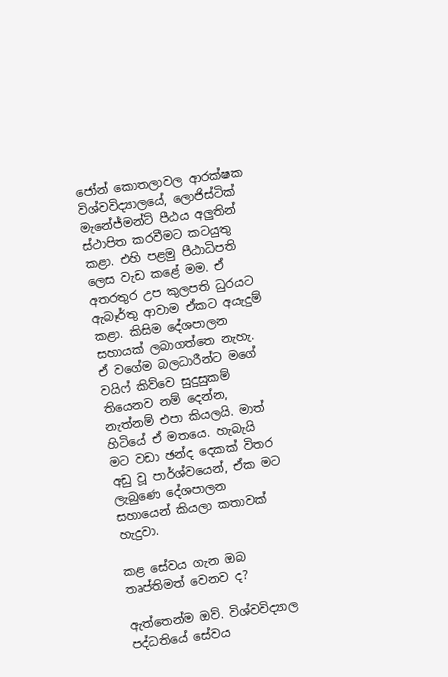ජෝන් කොතලාවල ආරක්ෂක විශ්වවිද්‍යාලයේ, ලොජිස්ටික් මැනේජ්මන්ට් පීඨය අලුතින් ස්ථාපිත කරවීමට කටයුතු කළා. එහි පළමු පීඨාධිපති ලෙස වැඩ කළේ මම. ඒ අතරතුර උප කුලපති ධුරයට ඇබෑර්තු ආවාම ඒකට අයැදුම් කළා. කිසිම දේශපාලන සහායක් ලබාගත්තෙ නැහැ. ඒ වගේම බලධාරීන්ට මගේ වයිෆ් කිව්වෙ සුදුසුකම් තියෙනව නම් දෙන්න, නැත්නම් එපා කියලයි. මාත් හිටියේ ඒ මතයෙ. හැබැයි මට වඩා ඡන්ද දෙකක් විතර අඩු වූ පාර්ශ්වයෙන්, ඒක මට ලැබුණෙ දේශපාලන සහායෙන් කියලා කතාවක් හැදුවා.

කළ සේවය ගැන ඔබ තෘප්තිමත් වෙනව ද?

ඇත්තෙන්ම ඔව්. විශ්වවිද්‍යාල පද්ධතියේ සේවය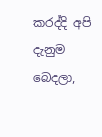කරද්දි අපි දැනුම බෙදලා,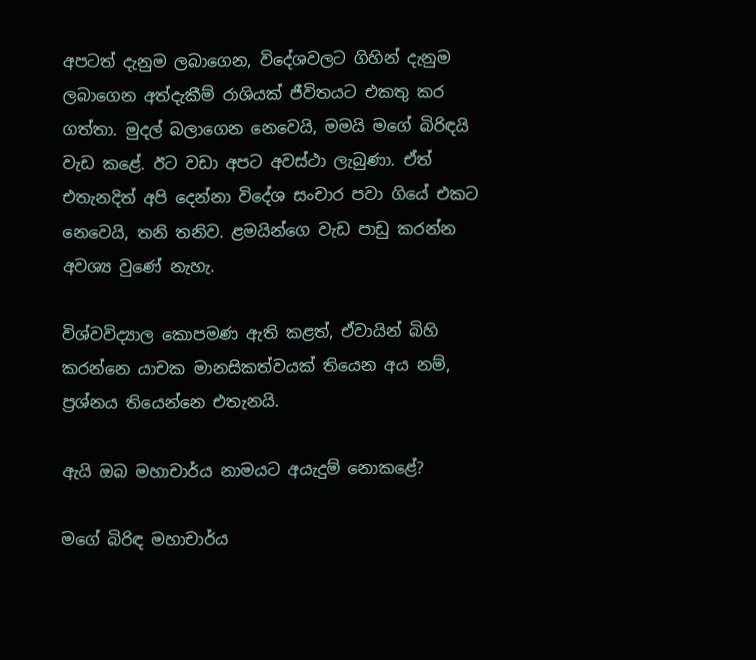අපටත් දැනුම ලබාගෙන, විදේශවලට ගිහින් දැනුම ලබාගෙන අත්දැකීම් රාශියක් ජීවිතයට එකතු කර ගත්තා. මුදල් බලාගෙන නෙවෙයි, මමයි මගේ බිරිඳයි වැඩ කළේ. ඊට වඩා අපට අවස්ථා ලැබුණා. ඒත් එතැනදිත් අපි දෙන්නා විදේශ සංචාර පවා ගියේ එකට නෙවෙයි, තනි තනිව. ළමයින්ගෙ වැඩ පාඩු කරන්න අවශ්‍ය වුණේ නැහැ.

විශ්වවිද්‍යාල කොපමණ ඇති කළත්, ඒවායින් බිහි කරන්නෙ යාචක මානසිකත්වයක් තියෙන අය නම්, ප්‍රශ්නය තියෙන්නෙ එතැනයි.

ඇයි ඔබ මහාචාර්ය නාමයට අයැදුම් නොකළේ?

මගේ බිරිඳ මහාචාර්ය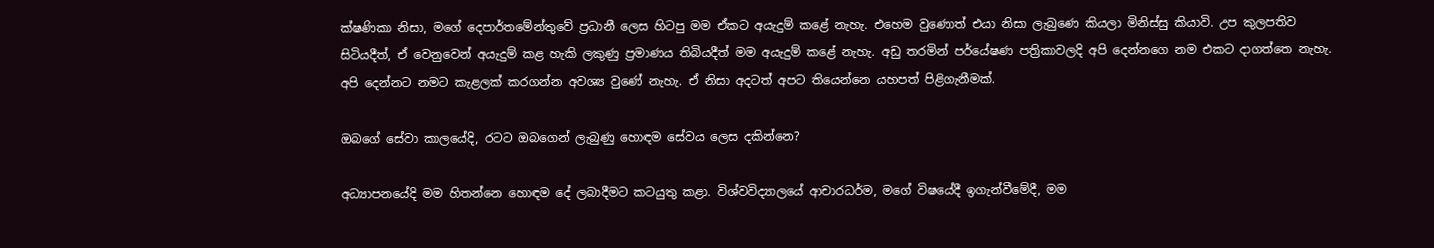ක්ෂණිකා නිසා, මගේ දෙපාර්තමේන්තුවේ ප්‍රධානී ලෙස හිටපු මම ඒකට අයැදුම් කළේ නැහැ. එහෙම වුණොත් එයා නිසා ලැබුණෙ කියලා මිනිස්සු කියාවි. උප කුලපතිව සිටියදීත්, ඒ වෙනුවෙන් අයැදුම් කළ හැකි ලකුණු ප්‍රමාණය තිබියදීත් මම අයැදුම් කළේ නැහැ. අඩු තරමින් පර්‌යේෂණ පත්‍රිකාවලදි අපි දෙන්නගෙ නම එකට දාගත්තෙ නැහැ. අපි දෙන්නට නමට කැළලක් කරගන්න අවශ්‍ය වුණේ නැහැ. ඒ නිසා අදටත් අපට තියෙන්නෙ යහපත් පිළිගැනීමක්.

ඔබගේ සේවා කාලයේදි, රටට ඔබගෙන් ලැබුණු හොඳම සේවය ලෙස දකින්නෙ?

අධ්‍යාපනයේදි මම හිතන්නෙ හොඳම දේ ලබාදීමට කටයුතු කළා. විශ්වවිද්‍යාලයේ ආචාරධර්ම, මගේ විෂයේදී ඉගැන්වීමේදී, මම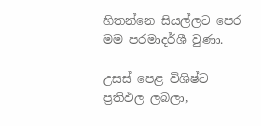හිතන්නෙ සියල්ලට පෙර මම පරමාදර්ශී වුණා.

උසස් පෙළ විශිෂ්ට ප්‍රතිඵල ලබලා,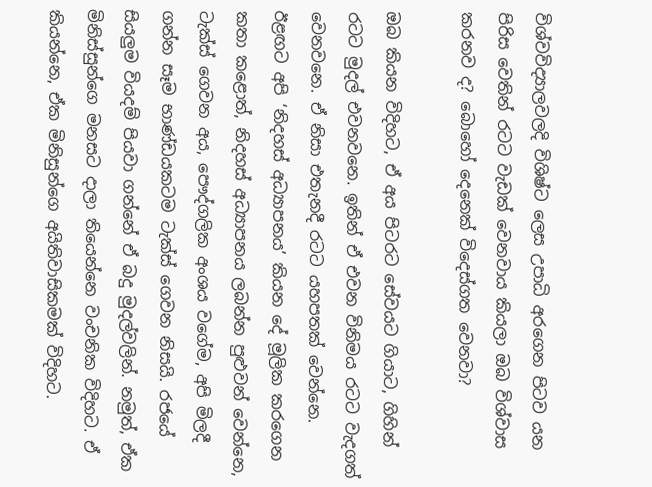විශ්වවිද්‍යාලවලදි විශිෂ්ට ලෙස උපාධි අරගෙන පිටව යන පිරිස වෙතින් රටට වැඩක් වෙනවාය කියලා ඔබ විශ්වාස කරනව ද? බොහෝ දෙනෙක් විදෙස්ගත වෙනවා?

ඔබ කියන විදිහට, ඒ අය පිටරට සේවයට ගියාට, ගිහින් රටට මුදල් එවනවනෙ. ඉතින් ඒ එවන විනිමය රටට වැදගත් වෙනවනෙ. ඒ නිසා එතැනදී රටට යහපතක් වෙන්නෙ. ඊළඟට අපි ‘නිදහස් අධ්‍යාපනය’ කියන දේ මූලික කරගෙන කතා කළොත්, නිදහස් අධ්‍යාපනය ලබන්න පුළුවන් වෙන්නෙ, ටැක්ස් ගෙවන අය, පෞද්ගලික අංශය වගේම, අපි මිලදී ගන්න සෑම භාණ්ඩයකටම ටැක්ස් ගෙවන නිසයි. රජයේ සියලුම වියදම් පියවා ගන්නේ ඒ බදු මුදල්වලින්. නමුත්, ඒක මිනිස්සුන්ගෙ මනසට දාලා තියෙන්නෙ වංචනික විදිහට. ඒ කියන්නෙ, ඒක මිනිසුන්ගෙ අයිතිවාසිකමක් විදිහට.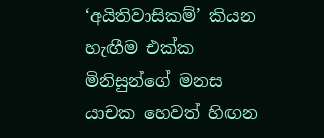‘අයිතිවාසිකම්’ කියන හැඟීම එක්ක මිනිසුන්ගේ මනස යාචක හෙවත් හිඟන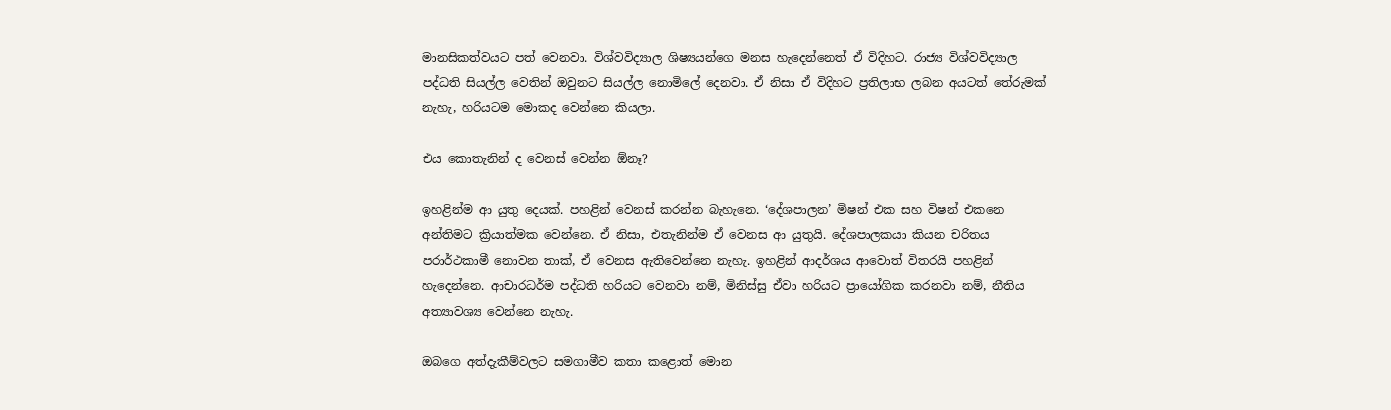මානසිකත්වයට පත් වෙනවා. විශ්වවිද්‍යාල ශිෂ්‍යයන්ගෙ මනස හැදෙන්නෙත් ඒ විදිහට. රාජ්‍ය විශ්වවිද්‍යාල පද්ධති සියල්ල වෙතින් ඔවුනට සියල්ල නොමිලේ දෙනවා. ඒ නිසා ඒ විදිහට ප්‍රතිලාභ ලබන අයටත් තේරුමක් නැහැ, හරියටම මොකද වෙන්නෙ කියලා.

එය කොතැනින් ද වෙනස් වෙන්න ඕනෑ?

ඉහළින්ම ආ යුතු දෙයක්. පහළින් වෙනස් කරන්න බැහැනෙ. ‘දේශපාලන’ මිෂන් එක සහ විෂන් එකනෙ අන්තිමට ක්‍රියාත්මක වෙන්නෙ. ඒ නිසා, එතැනින්ම ඒ වෙනස ආ යුතුයි. දේශපාලකයා කියන චරිතය පරාර්ථකාමී නොවන තාක්, ඒ වෙනස ඇතිවෙන්නෙ නැහැ. ඉහළින් ආදර්ශය ආවොත් විතරයි පහළින් හැදෙන්නෙ. ආචාරධර්ම පද්ධති හරියට වෙනවා නම්, මිනිස්සු ඒවා හරියට ප්‍රායෝගික කරනවා නම්, නීතිය අත්‍යාවශ්‍ය වෙන්නෙ නැහැ.

ඔබගෙ අත්දැකීම්වලට සමගාමීව කතා කළොත් මොන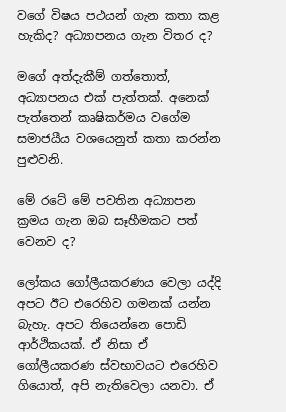වගේ විෂය පථයන් ගැන කතා කළ හැකිද? අධ්‍යාපනය ගැන විතර ද?

මගේ අත්දැකීම් ගත්තොත්, අධ්‍යාපනය එක් පැත්තක්. අනෙක් පැත්තෙන් කෘෂිකර්මය වගේම සමාජයීය වශයෙනුත් කතා කරන්න පුළුවනි.

මේ රටේ මේ පවතින අධ්‍යාපන ක්‍රමය ගැන ඔබ සෑහීමකට පත් වෙනව ද?

ලෝකය ගෝලීයකරණය වෙලා යද්දි අපට ඊට එරෙහිව ගමනක් යන්න බැහැ. අපට තියෙන්නෙ පොඩි ආර්ථිකයක්. ඒ නිසා ඒ ගෝලීයකරණ ස්වභාවයට එරෙහිව ගියොත්, අපි නැතිවෙලා යනවා. ඒ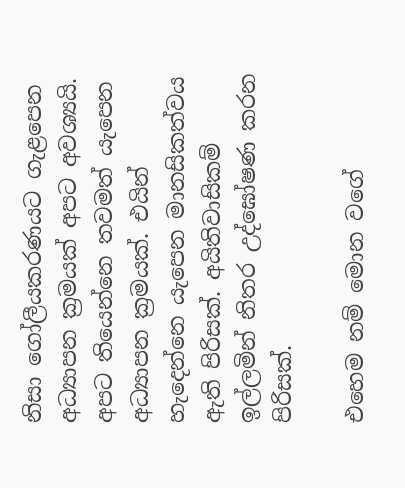නිසා ගෝලීයකරණයට ගැළපෙන අධ්‍යාපන ක්‍රමයක් අපට අවශ්‍යයි. අපට තියෙන්නෙ තවමත් යැපෙන අධ්‍යාපන ක්‍රමයක්. එයින් හැදෙන්නෙ යැපෙන මානසිකත්වය ඇති පිරිසක්. අයිතිවාසිකම් ඉල්ලමින් නිතර උද්ඝෝෂණ කරන පිරිසක්.

එහෙම නම් මොන වගේ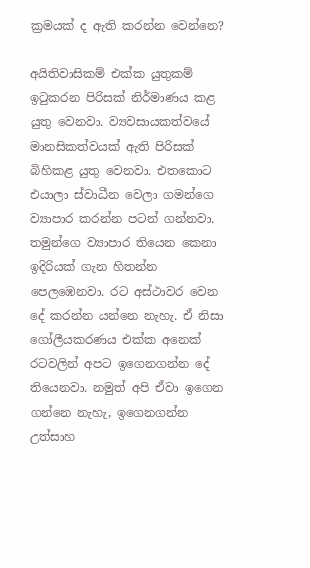ක්‍රමයක් ද ඇති කරන්න වෙන්නෙ?

අයිතිවාසිකම් එක්ක යුතුකම් ඉටුකරන පිරිසක් නිර්මාණය කළ යුතු වෙනවා. ව්‍යවසායකත්වයේ මානසිකත්වයක් ඇති පිරිසක් බිහිකළ යුතු වෙනවා. එතකොට එයාලා ස්වාධීන වෙලා ගමන්ගෙ ව්‍යාපාර කරන්න පටන් ගන්නවා. තමුන්ගෙ ව්‍යාපාර තියෙන කෙනා ඉදිරියක් ගැන හිතන්න පෙලඹෙනවා. රට අස්ථාවර වෙන දේ කරන්න යන්නෙ නැහැ. ඒ නිසා ගෝලීයකරණය එක්ක අනෙක් රටවලින් අපට ඉගෙනගන්න දේ තියෙනවා. නමුත් අපි ඒවා ඉගෙන ගන්නෙ නැහැ, ඉගෙනගන්න උත්සාහ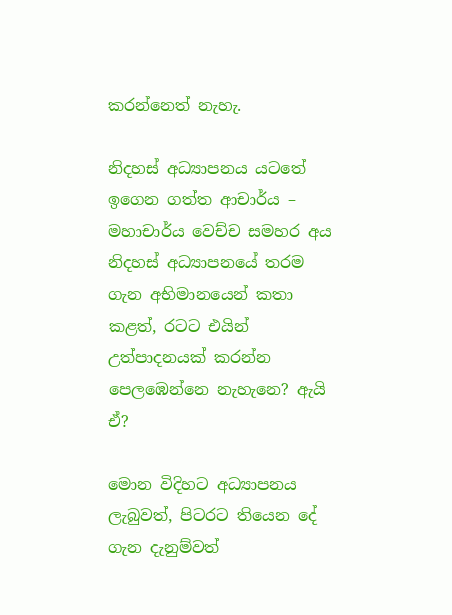කරන්නෙත් නැහැ.

නිදහස් අධ්‍යාපනය යටතේ ඉගෙන ගත්ත ආචාර්ය – මහාචාර්ය වෙච්ච සමහර අය නිදහස් අධ්‍යාපනයේ තරම ගැන අභිමානයෙන් කතා කළත්, රටට එයින් උත්පාදනයක් කරන්න පෙලඹෙන්නෙ නැහැනෙ? ඇයි ඒ?

මොන විදිහට අධ්‍යාපනය ලැබුවත්, පිටරට තියෙන දේ ගැන දැනුම්වත්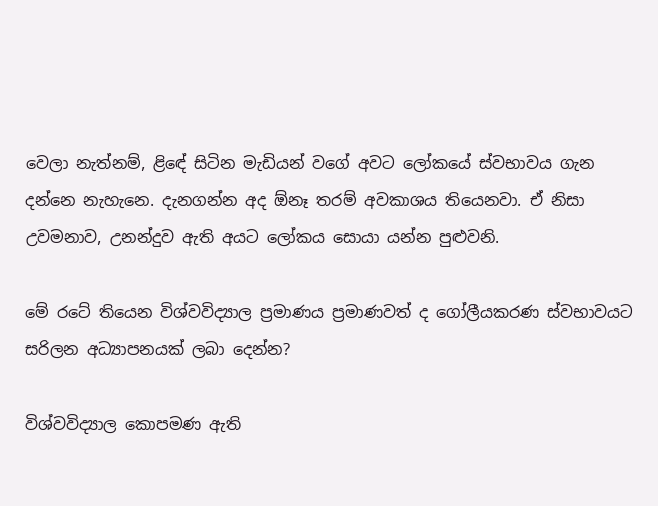වෙලා නැත්නම්, ළිඳේ සිටින මැඩියන් වගේ අවට ලෝකයේ ස්වභාවය ගැන දන්නෙ නැහැනෙ. දැනගන්න අද ඕනෑ තරම් අවකාශය තියෙනවා. ඒ නිසා උවමනාව, උනන්දුව ඇති අයට ලෝකය සොයා යන්න පුළුවනි.

මේ රටේ තියෙන විශ්වවිද්‍යාල ප්‍රමාණය ප්‍රමාණවත් ද ගෝලීයකරණ ස්වභාවයට සරිලන අධ්‍යාපනයක් ලබා දෙන්න?

විශ්වවිද්‍යාල කොපමණ ඇති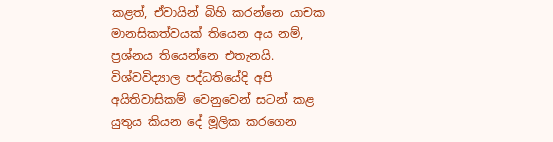කළත්, ඒවායින් බිහි කරන්නෙ යාචක මානසිකත්වයක් තියෙන අය නම්, ප්‍රශ්නය තියෙන්නෙ එතැනයි. විශ්වවිද්‍යාල පද්ධතියේදි අපි අයිතිවාසිකම් වෙනුවෙන් සටන් කළ යුතුය කියන දේ මූලික කරගෙන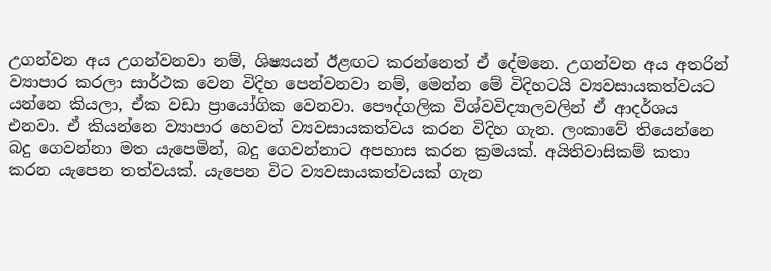උගන්වන අය උගන්වනවා නම්, ශිෂ්‍යයන් ඊළඟට කරන්නෙත් ඒ දේමනෙ. උගන්වන අය අතරින් ව්‍යාපාර කරලා සාර්ථක වෙන විදිහ පෙන්වනවා නම්, මෙන්න මේ විදිහටයි ව්‍යවසායකත්වයට යන්නෙ කියලා, ඒක වඩා ප්‍රායෝගික වෙනවා. පෞද්ගලික විශ්වවිද්‍යාලවලින් ඒ ආදර්ශය එනවා. ඒ කියන්නෙ ව්‍යාපාර හෙවත් ව්‍යවසායකත්වය කරන විදිහ ගැන. ලංකාවේ තියෙන්නෙ බදු ගෙවන්නා මත යැපෙමින්, බදු ගෙවන්නාට අපහාස කරන ක්‍රමයක්. අයිතිවාසිකම් කතා කරන යැපෙන තත්වයක්. යැපෙන විට ව්‍යවසායකත්වයක් ගැන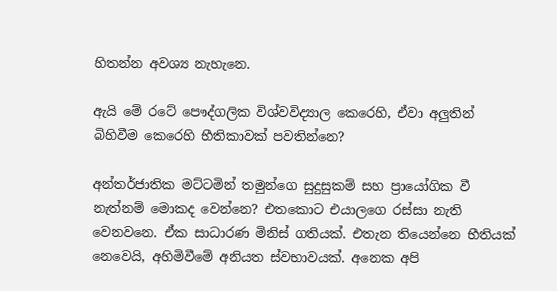හිතන්න අවශ්‍ය නැහැනෙ.

ඇයි මේ රටේ පෞද්ගලික විශ්වවිද්‍යාල කෙරෙහි, ඒවා අලුතින් බිහිවීම කෙරෙහි භීතිකාවක් පවතින්නෙ?

අන්තර්ජාතික මට්ටමින් තමුන්ගෙ සුදුසුකම් සහ ප්‍රායෝගික වී නැත්නම් මොකද වෙන්නෙ? එතකොට එයාලගෙ රස්සා නැති වෙනවනෙ. ඒක සාධාරණ මිනිස් ගතියක්. එතැන තියෙන්නෙ භීතියක් නෙවෙයි, අහිමිවීමේ අනියත ස්වභාවයක්. අනෙක අපි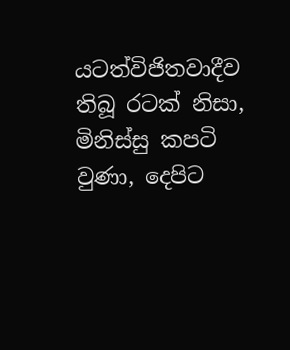යටත්විජිතවාදීව තිබූ රටක් නිසා, මිනිස්සු කපටි වුණා, දෙපිට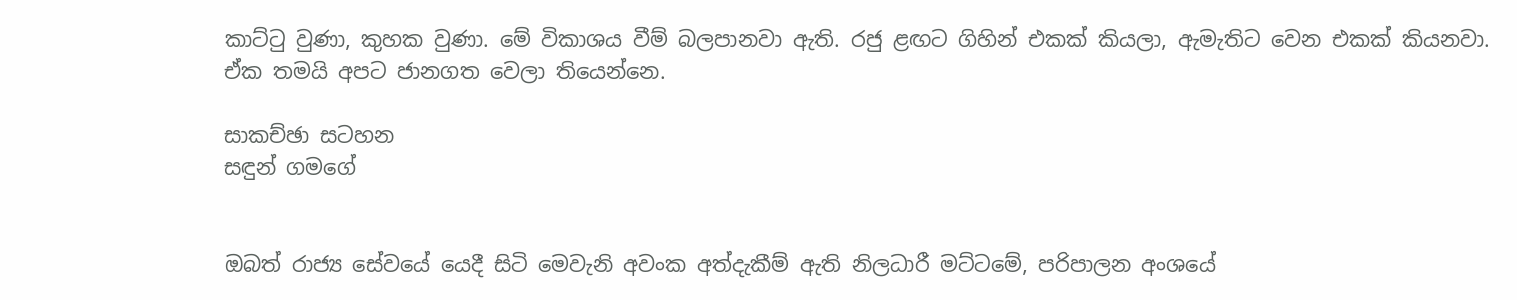කාට්ටු වුණා, කුහක වුණා. මේ විකාශය වීම් බලපානවා ඇති. රජු ළඟට ගිහින් එකක් කියලා, ඇමැතිට වෙන එකක් කියනවා. ඒක තමයි අපට ජානගත වෙලා තියෙන්නෙ.

සාකච්ඡා සටහන
සඳුන් ගමගේ


ඔබත් රාජ්‍ය සේවයේ යෙදී සිටි මෙවැනි අවංක අත්දැකීම් ඇති නිලධාරී මට්ටමේ, පරිපාලන අංශයේ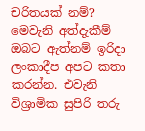චරිතයක් නම්? මෙවැනි අත්දැකීම් ඔබට ඇත්නම් ඉරිදා ලංකාදීප අපට කතා කරන්න. එවැනි විශ්‍රාමික සුපිරි තරු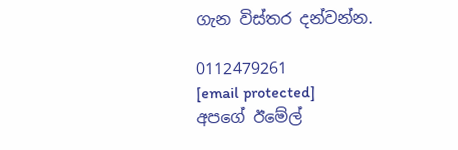ගැන විස්තර දන්වන්න.

0112479261
[email protected]
අපගේ ඊමේල්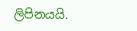ලිපිනයයි.